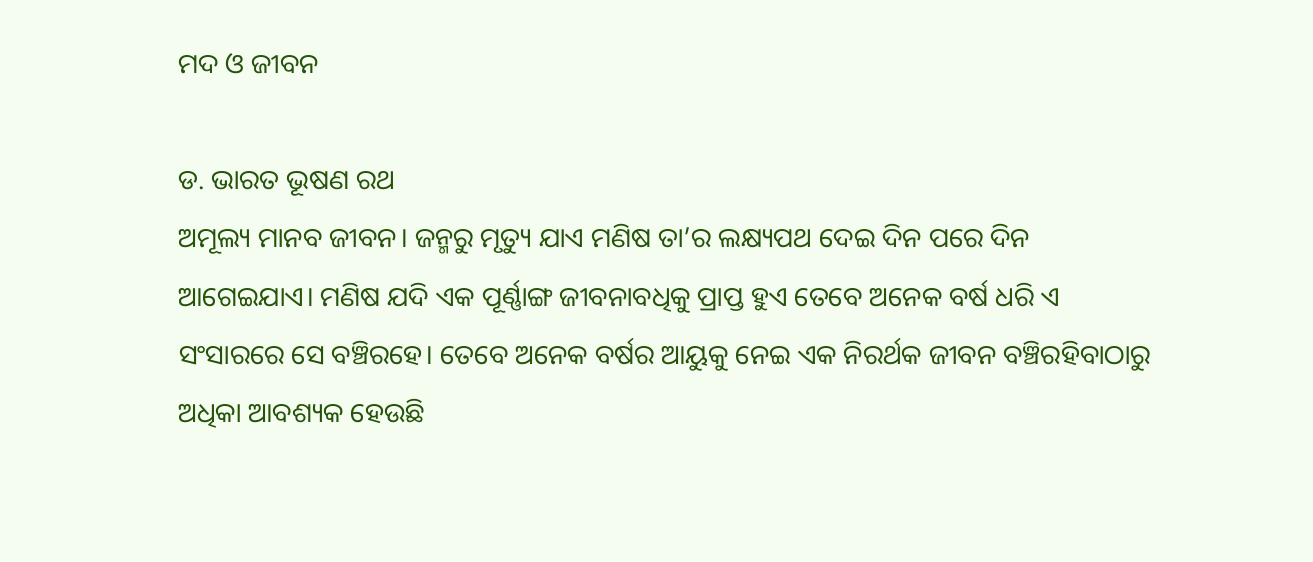ମଦ ଓ ଜୀବନ

ଡ. ଭାରତ ଭୂଷଣ ରଥ
ଅମୂଲ୍ୟ ମାନବ ଜୀବନ। ଜନ୍ମରୁ ମୃତ୍ୟୁ ଯାଏ ମଣିଷ ତା’ର ଲକ୍ଷ୍ୟପଥ ଦେଇ ଦିନ ପରେ ଦିନ ଆଗେଇଯାଏ। ମଣିଷ ଯଦି ଏକ ପୂର୍ଣ୍ଣାଙ୍ଗ ଜୀବନାବଧିକୁ ପ୍ରାପ୍ତ ହୁଏ ତେବେ ଅନେକ ବର୍ଷ ଧରି ଏ ସଂସାରରେ ସେ ବଞ୍ଚିରହେ। ତେବେ ଅନେକ ବର୍ଷର ଆୟୁକୁ ନେଇ ଏକ ନିରର୍ଥକ ଜୀବନ ବଞ୍ଚିରହିବାଠାରୁ ଅଧିକା ଆବଶ୍ୟକ ହେଉଛି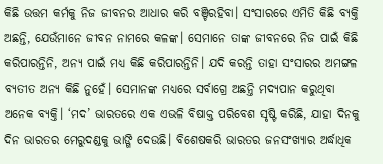କିଛି ଉତ୍ତମ କର୍ମକୁ ନିଜ ଜୀବନର ଆଧାର କରି ବଞ୍ଚିରହିବା। ସଂସାରରେ ଏମିତି କିଛି ବ୍ୟକ୍ତି ଅଛନ୍ତି, ଯେଉଁମାନେ ଜୀବନ ନାମରେ କଳଙ୍କ। ସେମାନେ ତାଙ୍କ ଜୀବନରେ ନିଜ ପାଇଁ କିଛି କରିପାରନ୍ତିନି, ଅନ୍ୟ ପାଇଁ ମଧ୍ୟ କିଛି କରିପାରନ୍ତିନି। ଯଦି କରନ୍ତି ତାହା ସଂସାରର ଅମଙ୍ଗଳ ବ୍ୟତୀତ ଅନ୍ୟ କିଛି ନୁହେଁ। ସେମାନଙ୍କ ମଧ୍ୟରେ ସର୍ବାଗ୍ରେ ଅଛନ୍ତି ମଦ୍ୟପାନ କରୁଥିବା ଅନେକ ବ୍ୟକ୍ତି। ‘ମଦ’ ଭାରତରେ ଏକ ଏଭଳି ବିଷାକ୍ତ ପରିବେଶ ସୃଷ୍ଟି କରିଛି, ଯାହା ଦିନକୁ ଦିନ ଭାରତର ମେରୁଦଣ୍ଡକୁ ଭାଙ୍ଗି ଦେଉଛି। ବିଶେଷକରି ଭାରତର ଜନସଂଖ୍ୟାର ଅର୍ଦ୍ଧାଧିକ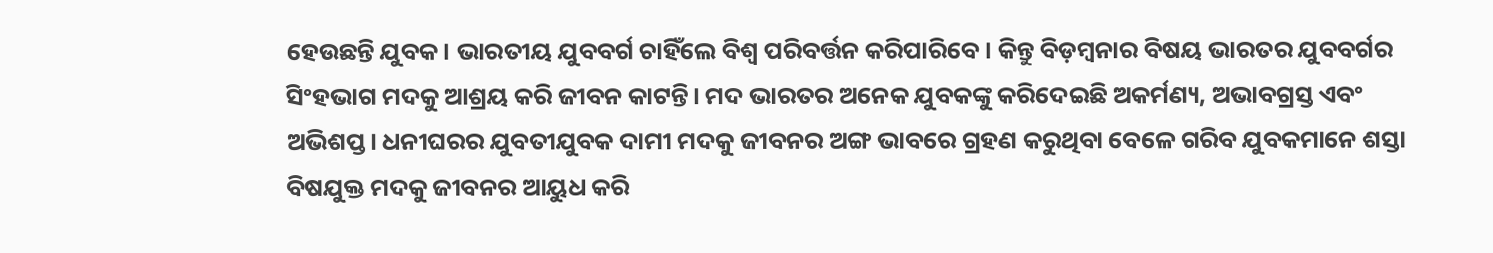ହେଉଛନ୍ତି ଯୁବକ। ଭାରତୀୟ ଯୁବବର୍ଗ ଚାହିଁଲେ ବିଶ୍ୱ ପରିବର୍ତ୍ତନ କରିପାରିବେ। କିନ୍ତୁ ବିଡ଼ମ୍ବନାର ବିଷୟ ଭାରତର ଯୁବବର୍ଗର ସିଂହଭାଗ ମଦକୁ ଆଶ୍ରୟ କରି ଜୀବନ କାଟନ୍ତି। ମଦ ଭାରତର ଅନେକ ଯୁବକଙ୍କୁ କରିଦେଇଛି ଅକର୍ମଣ୍ୟ, ଅଭାବଗ୍ରସ୍ତ ଏବଂ ଅଭିଶପ୍ତ। ଧନୀଘରର ଯୁବତୀଯୁବକ ଦାମୀ ମଦକୁ ଜୀବନର ଅଙ୍ଗ ଭାବରେ ଗ୍ରହଣ କରୁଥିବା ବେଳେ ଗରିବ ଯୁବକମାନେ ଶସ୍ତା ବିଷଯୁକ୍ତ ମଦକୁ ଜୀବନର ଆୟୁଧ କରି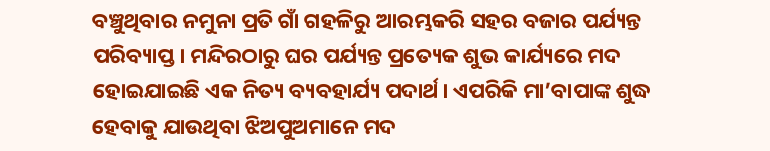ବଞ୍ଚୁଥିବାର ନମୁନା ପ୍ରତି ଗାଁ ଗହଳିରୁ ଆରମ୍ଭକରି ସହର ବଜାର ପର୍ଯ୍ୟନ୍ତ ପରିବ୍ୟାପ୍ତ। ମନ୍ଦିରଠାରୁ ଘର ପର୍ଯ୍ୟନ୍ତ ପ୍ରତ୍ୟେକ ଶୁଭ କାର୍ଯ୍ୟରେ ମଦ ହୋଇଯାଇଛି ଏକ ନିତ୍ୟ ବ୍ୟବହାର୍ଯ୍ୟ ପଦାର୍ଥ। ଏପରିକି ମା’ବାପାଙ୍କ ଶୁଦ୍ଧ ହେବାକୁ ଯାଉଥିବା ଝିଅପୁଅମାନେ ମଦ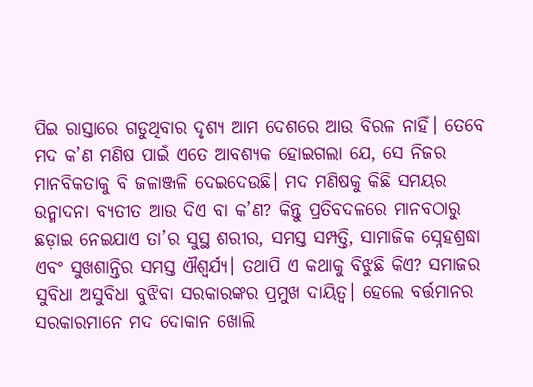ପିଇ ରାସ୍ତାରେ ଗଡୁଥିବାର ଦୃଶ୍ୟ ଆମ ଦେଶରେ ଆଉ ବିରଳ ନାହିଁ। ତେବେ ମଦ କ’ଣ ମଣିଷ ପାଇଁ ଏତେ ଆବଶ୍ୟକ ହୋଇଗଲା ଯେ, ସେ ନିଜର ମାନବିକତାକୁ ବି ଜଳାଞ୍ଜଳି ଦେଇଦେଉଛି। ମଦ ମଣିଷକୁ କିଛି ସମୟର ଉନ୍ମାଦନା ବ୍ୟତୀତ ଆଉ ଦିଏ ବା କ’ଣ? କିନ୍ତୁ ପ୍ରତିବଦଳରେ ମାନବଠାରୁ ଛଡ଼ାଇ ନେଇଯାଏ ତା’ର ସୁସ୍ଥ ଶରୀର, ସମସ୍ତ ସମ୍ପତ୍ତି, ସାମାଜିକ ସ୍ନେହଶ୍ରଦ୍ଧା ଏବଂ ସୁଖଶାନ୍ତିର ସମସ୍ତ ଐଶ୍ୱର୍ଯ୍ୟ। ତଥାପି ଏ କଥାକୁ ବିଝୁଛି କିଏ? ସମାଜର ସୁବିଧା ଅସୁବିଧା ବୁଝିବା ସରକାରଙ୍କର ପ୍ରମୁଖ ଦାୟିତ୍ୱ। ହେଲେ ବର୍ତ୍ତମାନର ସରକାରମାନେ ମଦ ଦୋକାନ ଖୋଲି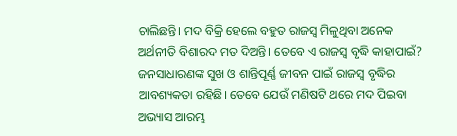ଚାଲିଛନ୍ତି। ମଦ ବିକ୍ରି ହେଲେ ବହୁତ ରାଜସ୍ବ ମିଳୁଥିବା ଅନେକ ଅର୍ଥନୀତି ବିଶାରଦ ମତ ଦିଅନ୍ତି। ତେବେ ଏ ରାଜସ୍ବ ବୃଦ୍ଧି କାହାପାଇଁ? ଜନସାଧାରଣଙ୍କ ସୁଖ ଓ ଶାନ୍ତିପୂର୍ଣ୍ଣ ଜୀବନ ପାଇଁ ରାଜସ୍ବ ବୃଦ୍ଧିର ଆବଶ୍ୟକତା ରହିଛି। ତେବେ ଯେଉଁ ମଣିଷଟି ଥରେ ମଦ ପିଇବା ଅଭ୍ୟାସ ଆରମ୍ଭ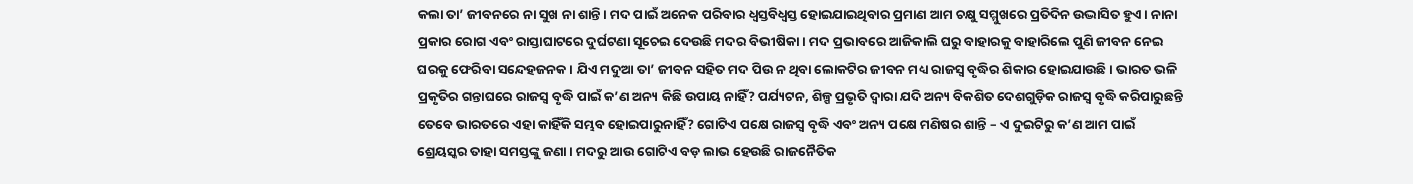କଲା ତା’ ଜୀବନରେ ନା ସୁଖ ନା ଶାନ୍ତି। ମଦ ପାଇଁ ଅନେକ ପରିବାର ଧ୍ୱସ୍ତବିଧ୍ୱସ୍ତ ହୋଇଯାଇଥିବାର ପ୍ରମାଣ ଆମ ଚକ୍ଷୁ ସମ୍ମୁଖରେ ପ୍ରତିଦିନ ଉଦ୍ଭାସିତ ହୁଏ। ନାନା ପ୍ରକାର ରୋଗ ଏବଂ ରାସ୍ତାଘାଟରେ ଦୁର୍ଘଟଣା ସୂଚେଇ ଦେଉଛି ମଦର ବିଭୀଷିକା। ମଦ ପ୍ରଭାବରେ ଆଜିକାଲି ଘରୁ ବାହାରକୁ ବାହାରିଲେ ପୁଣି ଜୀବନ ନେଇ ଘରକୁ ଫେରିବା ସନ୍ଦେହଜନକ। ଯିଏ ମଦୁଆ ତା’ ଜୀବନ ସହିତ ମଦ ପିଉ ନ ଥିବା ଲୋକଟିର ଜୀବନ ମଧ୍ୟ ରାଜସ୍ବ ବୃଦ୍ଧିର ଶିକାର ହୋଇଯାଉଛି। ଭାରତ ଭଳି ପ୍ରକୃତିର ଗନ୍ତାଘରେ ରାଜସ୍ବ ବୃଦ୍ଧି ପାଇଁ କ’ଣ ଅନ୍ୟ କିଛି ଉପାୟ ନାହିଁ? ପର୍ଯ୍ୟଟନ, ଶିଳ୍ପ ପ୍ରଭୃତି ଦ୍ୱାରା ଯଦି ଅନ୍ୟ ବିକଶିତ ଦେଶଗୁଡ଼ିକ ରାଜସ୍ବ ବୃଦ୍ଧି କରିପାରୁଛନ୍ତି ତେବେ ଭାରତରେ ଏହା କାହିଁକି ସମ୍ଭବ ହୋଇପାରୁନାହିଁ? ଗୋଟିଏ ପକ୍ଷେ ରାଜସ୍ବ ବୃଦ୍ଧି ଏବଂ ଅନ୍ୟ ପକ୍ଷେ ମଣିଷର ଶାନ୍ତି – ଏ ଦୁଇଟିରୁ କ’ଣ ଆମ ପାଇଁ ଶ୍ରେୟସ୍କର ତାହା ସମସ୍ତଙ୍କୁ ଜଣା। ମଦରୁ ଆଉ ଗୋଟିଏ ବଡ଼ ଲାଭ ହେଉଛି ରାଜନୈତିକ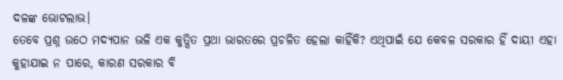ଦଳଙ୍କ ଭୋଟଲାଭ।
ତେବେ ପ୍ରଶ୍ନ ଉଠେ ମଦ୍ୟପାନ ଭଳି ଏକ କୁତ୍ସିତ ପ୍ରଥା ଭାରତରେ ପ୍ରଚଳିତ ହେଲା କାହିଁକି? ଏଥିପାଇଁ ଯେ କେବଳ ସରକାର ହିଁ ଦାୟୀ ଏହା କୁହାଯାଇ ନ ପାରେ, କାରଣ ସରକାର ବି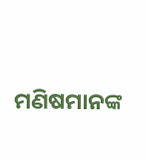ମଣିଷମାନଙ୍କ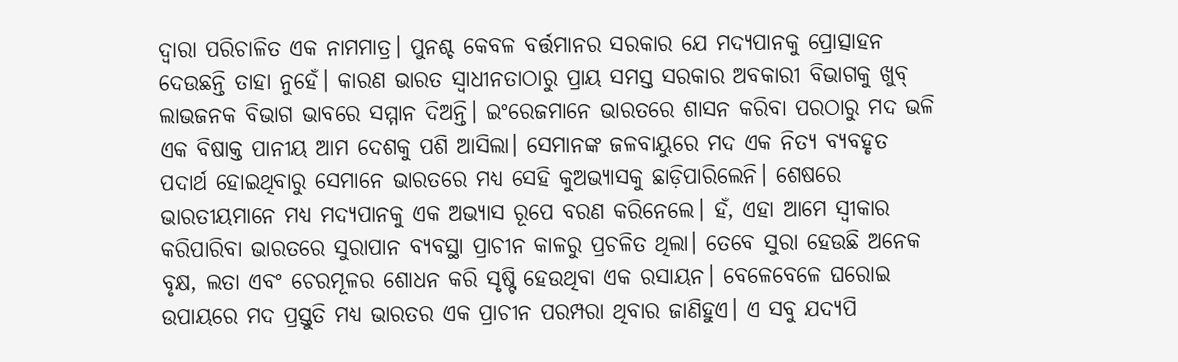ଦ୍ୱାରା ପରିଚାଳିତ ଏକ ନାମମାତ୍ର। ପୁନଶ୍ଚ କେବଳ ବର୍ତ୍ତମାନର ସରକାର ଯେ ମଦ୍ୟପାନକୁ ପ୍ରୋତ୍ସାହନ ଦେଉଛନ୍ତି ତାହା ନୁହେଁ। କାରଣ ଭାରତ ସ୍ବାଧୀନତାଠାରୁ ପ୍ରାୟ ସମସ୍ତ ସରକାର ଅବକାରୀ ବିଭାଗକୁ ଖୁବ୍‌ ଲାଭଜନକ ବିଭାଗ ଭାବରେ ସମ୍ମାନ ଦିଅନ୍ତି। ଇଂରେଜମାନେ ଭାରତରେ ଶାସନ କରିବା ପରଠାରୁ ମଦ ଭଳି ଏକ ବିଷାକ୍ତ ପାନୀୟ ଆମ ଦେଶକୁ ପଶି ଆସିଲା। ସେମାନଙ୍କ ଜଳବାୟୁରେ ମଦ ଏକ ନିତ୍ୟ ବ୍ୟବହୃତ ପଦାର୍ଥ ହୋଇଥିବାରୁ ସେମାନେ ଭାରତରେ ମଧ୍ୟ ସେହି କୁଅଭ୍ୟାସକୁ ଛାଡ଼ିପାରିଲେନି। ଶେଷରେ ଭାରତୀୟମାନେ ମଧ୍ୟ ମଦ୍ୟପାନକୁ ଏକ ଅଭ୍ୟାସ ରୂପେ ବରଣ କରିନେଲେ। ହଁ, ଏହା ଆମେ ସ୍ବୀକାର କରିପାରିବା ଭାରତରେ ସୁରାପାନ ବ୍ୟବସ୍ଥା ପ୍ରାଚୀନ କାଳରୁ ପ୍ରଚଳିତ ଥିଲା। ତେବେ ସୁରା ହେଉଛି ଅନେକ ବୃକ୍ଷ, ଲତା ଏବଂ ଚେରମୂଳର ଶୋଧନ କରି ସୃଷ୍ଟି ହେଉଥିବା ଏକ ରସାୟନ। ବେଳେବେଳେ ଘରୋଇ ଉପାୟରେ ମଦ ପ୍ରସ୍ତୁତି ମଧ୍ୟ ଭାରତର ଏକ ପ୍ରାଚୀନ ପରମ୍ପରା ଥିବାର ଜାଣିହୁଏ। ଏ ସବୁ ଯଦ୍ୟପି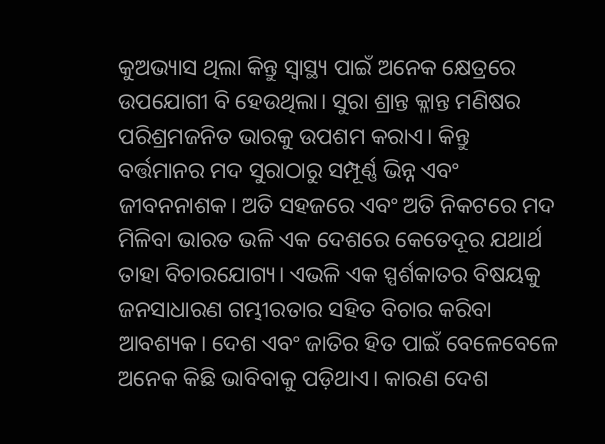କୁଅଭ୍ୟାସ ଥିଲା କିନ୍ତୁ ସ୍ବାସ୍ଥ୍ୟ ପାଇଁ ଅନେକ କ୍ଷେତ୍ରରେ ଉପଯୋଗୀ ବି ହେଉଥିଲା। ସୁରା ଶ୍ରାନ୍ତ କ୍ଳାନ୍ତ ମଣିଷର ପରିଶ୍ରମଜନିତ ଭାରକୁ ଉପଶମ କରାଏ। କିନ୍ତୁ ବର୍ତ୍ତମାନର ମଦ ସୁରାଠାରୁ ସମ୍ପୂର୍ଣ୍ଣ ଭିନ୍ନ ଏବଂ ଜୀବନନାଶକ। ଅତି ସହଜରେ ଏବଂ ଅତି ନିକଟରେ ମଦ ମିଳିବା ଭାରତ ଭଳି ଏକ ଦେଶରେ କେତେଦୂର ଯଥାର୍ଥ ତାହା ବିଚାରଯୋଗ୍ୟ। ଏଭଳି ଏକ ସ୍ପର୍ଶକାତର ବିଷୟକୁ ଜନସାଧାରଣ ଗମ୍ଭୀରତାର ସହିତ ବିଚାର କରିବା ଆବଶ୍ୟକ। ଦେଶ ଏବଂ ଜାତିର ହିତ ପାଇଁ ବେଳେବେଳେ ଅନେକ କିଛି ଭାବିବାକୁ ପଡ଼ିଥାଏ। କାରଣ ଦେଶ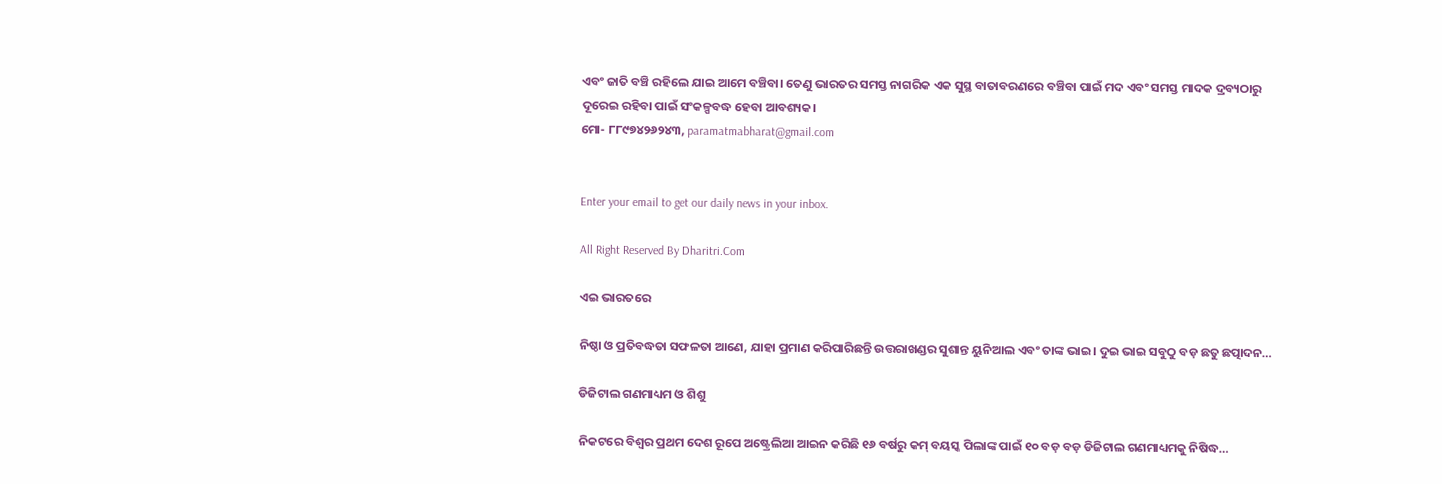ଏବଂ ଜାତି ବଞ୍ଚି ରହିଲେ ଯାଇ ଆମେ ବଞ୍ଚିବା। ତେଣୁ ଭାରତର ସମସ୍ତ ନାଗରିକ ଏକ ସୁସ୍ଥ ବାତାବରଣରେ ବଞ୍ଚିବା ପାଇଁ ମଦ ଏବଂ ସମସ୍ତ ମାଦକ ଦ୍ରବ୍ୟଠାରୁ ଦୂରେଇ ରହିବା ପାଇଁ ସଂକଳ୍ପବଦ୍ଧ ହେବା ଆବଶ୍ୟକ।
ମୋ- ୮୮୯୭୪୨୬୨୪୩, paramatmabharat@gmail.com


Enter your email to get our daily news in your inbox.

All Right Reserved By Dharitri.Com

ଏଇ ଭାରତରେ

ନିଷ୍ଠା ଓ ପ୍ରତିବଦ୍ଧତା ସଫଳତା ଆଣେ, ଯାହା ପ୍ରମାଣ କରିପାରିଛନ୍ତି ଉତ୍ତରାଖଣ୍ଡର ସୁଶାନ୍ତ ୟୁନିଆଲ ଏବଂ ତାଙ୍କ ଭାଇ। ଦୁଇ ଭାଇ ସବୁଠୁ ବଡ଼ ଛତୁ ଛତ୍ପାଦନ…

ଡିଜିଟାଲ ଗଣମାଧ୍ୟମ ଓ ଶିଶୁ

ନିକଟରେ ବିଶ୍ୱର ପ୍ରଥମ ଦେଶ ରୂପେ ଅଷ୍ଟ୍ରେଲିଆ ଆଇନ କରିଛି ୧୬ ବର୍ଷରୁ କମ୍‌ ବୟସ୍କ ପିଲାଙ୍କ ପାଇଁ ୧୦ ବଡ଼ ବଡ଼ ଡିଜିଟାଲ ଗଣମାଧ୍ୟମକୁ ନିଷିଦ୍ଧ…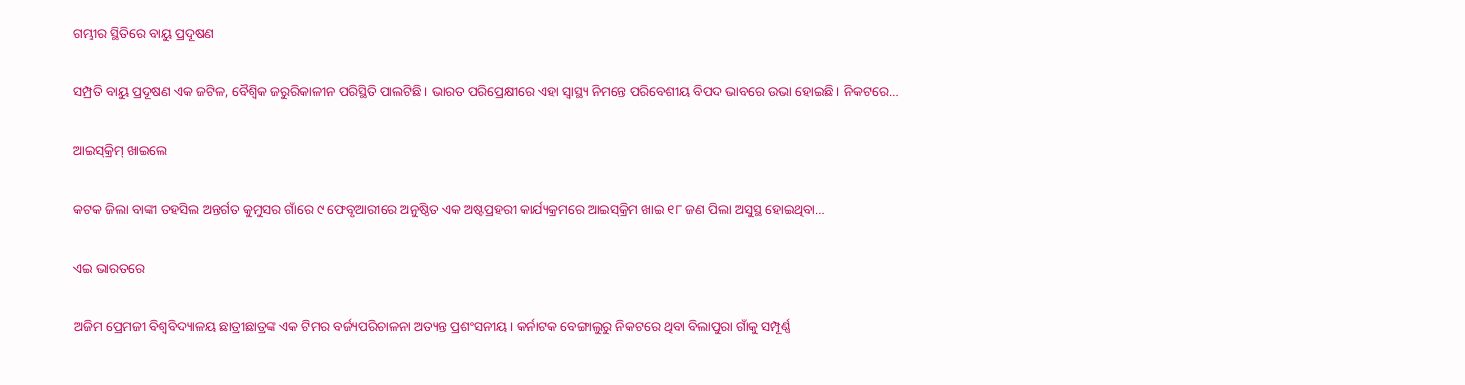ଗମ୍ଭୀର ସ୍ଥିତିରେ ବାୟୁ ପ୍ରଦୂଷଣ

ସମ୍ପ୍ରତି ବାୟୁ ପ୍ରଦୂଷଣ ଏକ ଜଟିଳ, ବୈଶ୍ୱିକ ଜରୁରିକାଳୀନ ପରିସ୍ଥିତି ପାଲଟିଛି। ଭାରତ ପରିପ୍ରେକ୍ଷୀରେ ଏହା ସ୍ବାସ୍ଥ୍ୟ ନିମନ୍ତେ ପରିବେଶୀୟ ବିପଦ ଭାବରେ ଉଭା ହୋଇଛି। ନିକଟରେ…

ଆଇସ୍‌କ୍ରିମ୍‌ ଖାଇଲେ

କଟକ ଜିଲା ବାଙ୍କୀ ତହସିଲ ଅନ୍ତର୍ଗତ କୁମୁସର ଗାଁରେ ୯ ଫେବୃଆରୀରେ ଅନୁଷ୍ଠିତ ଏକ ଅଷ୍ଟପ୍ରହରୀ କାର୍ଯ୍ୟକ୍ରମରେ ଆଇସ୍‌କ୍ରିମ ଖାଇ ୧୮ ଜଣ ପିଲା ଅସୁସ୍ଥ ହୋଇଥିବା…

ଏଇ ଭାରତରେ

ଅଜିମ ପ୍ରେମଜୀ ବିଶ୍ୱବିଦ୍ୟାଳୟ ଛାତ୍ରୀଛାତ୍ରଙ୍କ ଏକ ଟିମର ବର୍ଜ୍ୟପରିଚାଳନା ଅତ୍ୟନ୍ତ ପ୍ରଶଂସନୀୟ। କର୍ନାଟକ ବେଙ୍ଗାଲୁରୁ ନିକଟରେ ଥିବା ବିଲାପୁରା ଗାଁକୁ ସମ୍ପୂର୍ଣ୍ଣ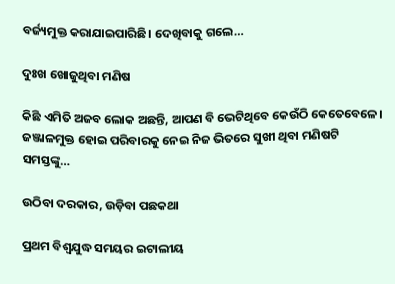ବର୍ଜ୍ୟମୁକ୍ତ କରାଯାଇପାରିଛି। ଦେଖିବାକୁ ଗଲେ…

ଦୁଃଖ ଖୋଜୁଥିବା ମଣିଷ

କିଛି ଏମିତି ଅଜବ ଲୋକ ଅଛନ୍ତି, ଆପଣ ବି ଭେଟିଥିବେ କେଉଁଠି କେତେବେଳେ। ଜଞ୍ଜାଳମୁକ୍ତ ହୋଇ ପରିବାରକୁ ନେଇ ନିଜ ଭିତରେ ସୁଖୀ ଥିବା ମଣିଷଟି ସମସ୍ତଙ୍କୁ…

ଉଠିବା ଦରକାର, ଉଡ଼ିବା ପଛକଥା

ପ୍ରଥମ ବିଶ୍ୱଯୁଦ୍ଧ ସମୟର ଇଟାଲୀୟ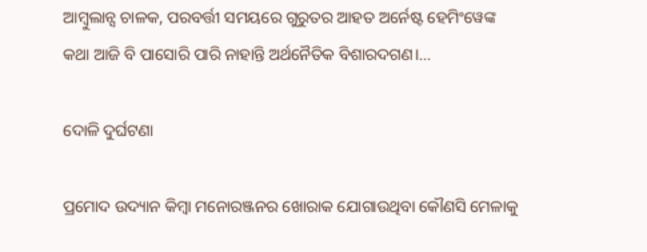ଆମ୍ବୁଲାନ୍ସ ଚାଳକ, ପରବର୍ତ୍ତୀ ସମୟରେ ଗୁରୁତର ଆହତ ଅର୍ନେଷ୍ଟ ହେମିଂୱେଙ୍କ କଥା ଆଜି ବି ପାସୋରି ପାରି ନାହାନ୍ତି ଅର୍ଥନୈତିକ ବିଶାରଦଗଣ।…

ଦୋଳି ଦୁର୍ଘଟଣା

ପ୍ରମୋଦ ଉଦ୍ୟାନ କିମ୍ବା ମନୋରଞ୍ଜନର ଖୋରାକ ଯୋଗାଉଥିବା କୌଣସି ମେଳାକୁ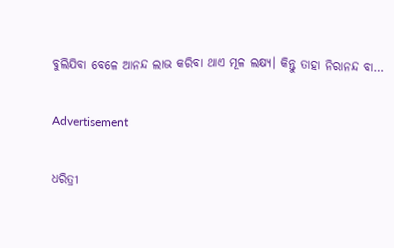ବୁଲିଯିବା ବେଳେ ଆନନ୍ଦ ଲାଭ କରିବା ଥାଏ ମୂଳ ଲକ୍ଷ୍ୟ। କିନ୍ତୁ ତାହା ନିରାନନ୍ଦ ବା…

Advertisement

ଧରିତ୍ରୀ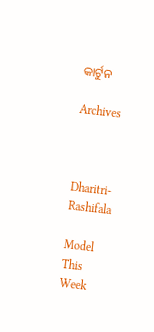କାର୍ଟୁନ

Archives



Dharitri-Rashifala

Model This Week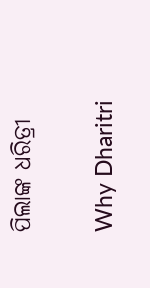ପିଲାଙ୍କ ଧରିତ୍ରୀ

Why Dharitri